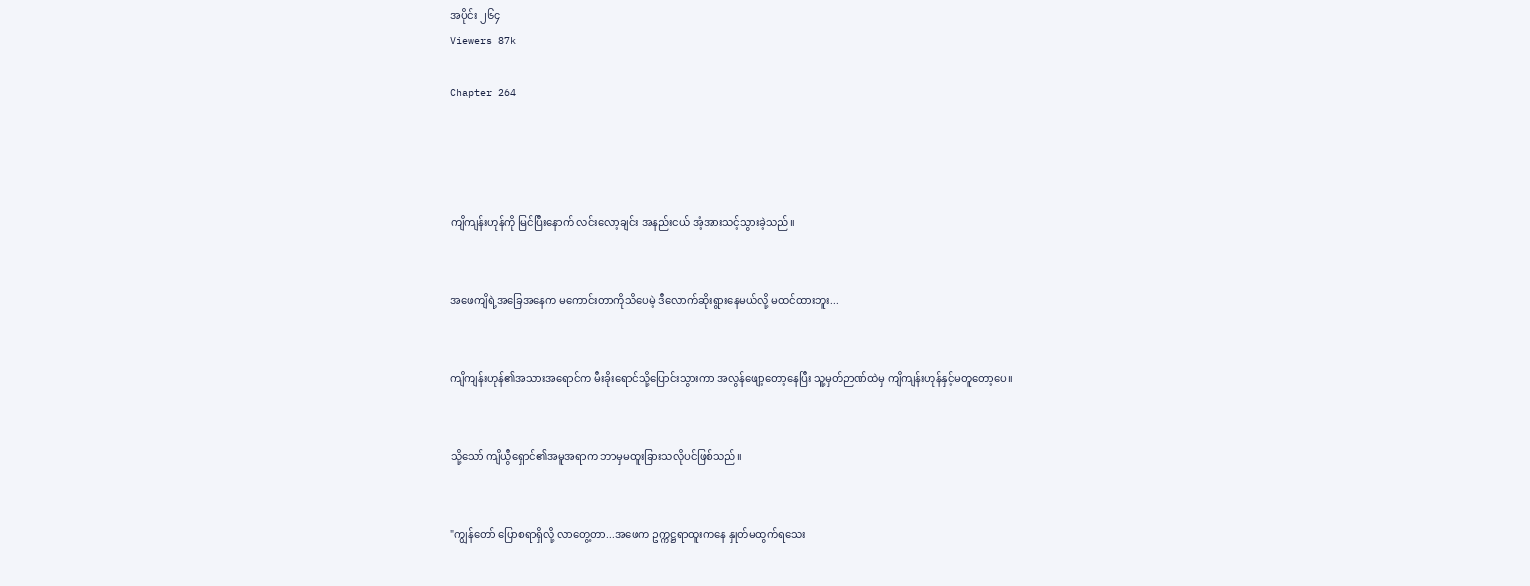အပိုင်း ၂၆၄
Viewers 87k

Chapter 264




ကျိကျန်းဟုန်ကို မြင်ပြီးနောက် လင်းလော့ချင်း အနည်းငယ် အံ့အားသင့်သွားခဲ့သည်။


အဖေကျိရဲ့အခြေအနေက မကောင်းတာကိုသိ‌ပေမဲ့ ဒီလောက်ဆိုးရွားနေမယ်လို့ မထင်ထားဘူး...


ကျိကျန်းဟုန်၏အသားအရောင်က မီးခိုးရောင်သို့ပြောင်းသွားကာ အလွန်ဖျော့တော့နေပြီး သူ့မှတ်ဉာဏ်ထဲမှ ကျိကျန်းဟုန်နှင့်မတူတော့ပေ။


သို့သော် ကျိယွီရှောင်၏အမူအရာက ဘာမှမထူးခြားသလိုပင်ဖြစ်သည်။


"ကျွန်တော် ပြောစရာရှိလို့ လာတွေ့တာ...အဖေက ဥက္ကဋ္ဌရာထူးကနေ နှုတ်မထွက်ရသေး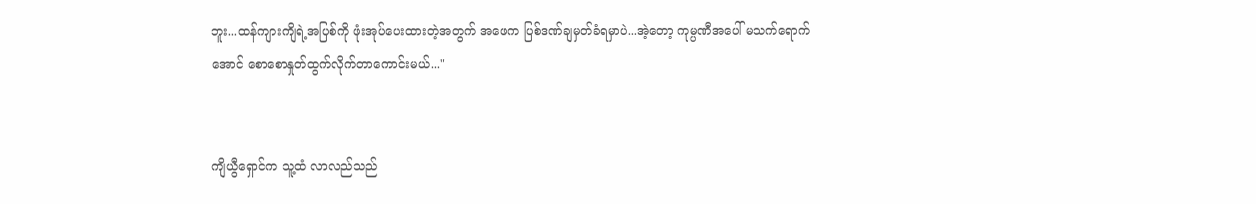ဘူး...ထန်ကျားကျိရဲ့အပြစ်ကို ဖုံးအုပ်ပေးထားတဲ့အ‌တွက် အဖေက ပြစ်ဒဏ်ချမှတ်ခံရမှာပဲ...အဲ့တော့ ကုမ္ပဏီအပေါ် မသက်ရောက်အောင် စောစောနှုတ်ထွက်လိုက်တာကောင်းမယ်..."


ကျိယွီရှောင်က သူ့ထံ လာလည်သည်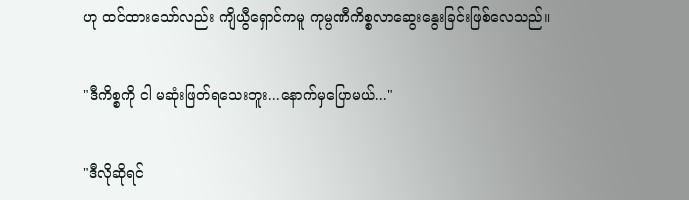ဟု ထင်ထားသော်လည်း ကျိယွီရှောင်ကမူ ကုမ္ပဏီကိစ္စလာဆွေးနွေးခြင်းဖြစ်လေသည်။


"ဒီကိစ္စကို ငါ မဆုံးဖြတ်ရသေးဘူး...နောက်မှပြောမယ်..."


"ဒီလိုဆိုရင်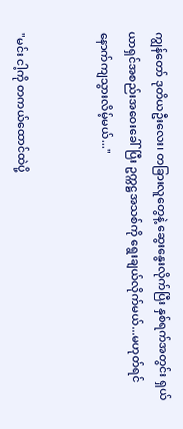ကျွန်တော် ဒုတိယဦးလေး၊ တခြားလူတွေနဲ့ ဆွေးနွေးလိုက်ပြီး နှစ်ရက်အတွင်း ရှယ်ယာရှင်အစည်းအဝေးခေါ်ပြီး ဥက္ကဋ္ဌအသစ်ကို ရွေးချယ်လိုက်မယ်...မဟုတ်ရင် နောက်ကျသွားလိမ့်မယ်..."


"မင်း ငါ့ကို တကယ်ထောင်ထဲပို့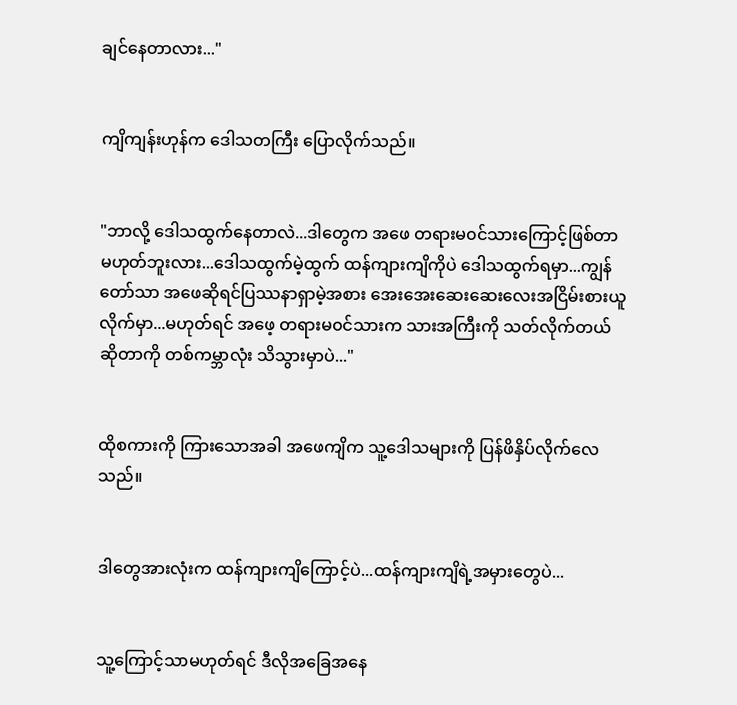ချင်နေတာလား..."


ကျိကျန်းဟုန်က ဒေါသတကြီး ပြောလိုက်သည်။


"ဘာလို့ ဒေါသထွက်နေတာလဲ...ဒါတွေက အဖေ တရားမ၀င်သားကြောင့်ဖြစ်တာ မဟုတ်ဘူးလား...ဒေါသထွက်မဲ့ထွက် ထန်ကျားကျိကိုပဲ ဒေါသထွက်ရမှာ...ကျွန်တော်သာ အဖေဆိုရင်ပြဿနာရှာမဲ့အစား အေးအေးဆေးဆေးလေးအငြိမ်းစားယူလိုက်မှာ...မဟုတ်ရင် အဖေ့ တရားမ၀င်သားက သားအကြီးကို သတ်လိုက်တယ်ဆိုတာကို တစ်ကမ္ဘာလုံး သိသွားမှာပဲ..."


ထိုစကားကို ကြားသောအခါ အဖေကျိက သူ့ဒေါသများကို ပြန်ဖိနှိပ်လိုက်လေသည်။


ဒါတွေအားလုံးက ထန်ကျားကျိကြောင့်ပဲ...ထန်ကျားကျိရဲ့အမှားတွေပဲ...


သူ့ကြောင့်သာမဟုတ်ရင် ဒီလိုအခြေအနေ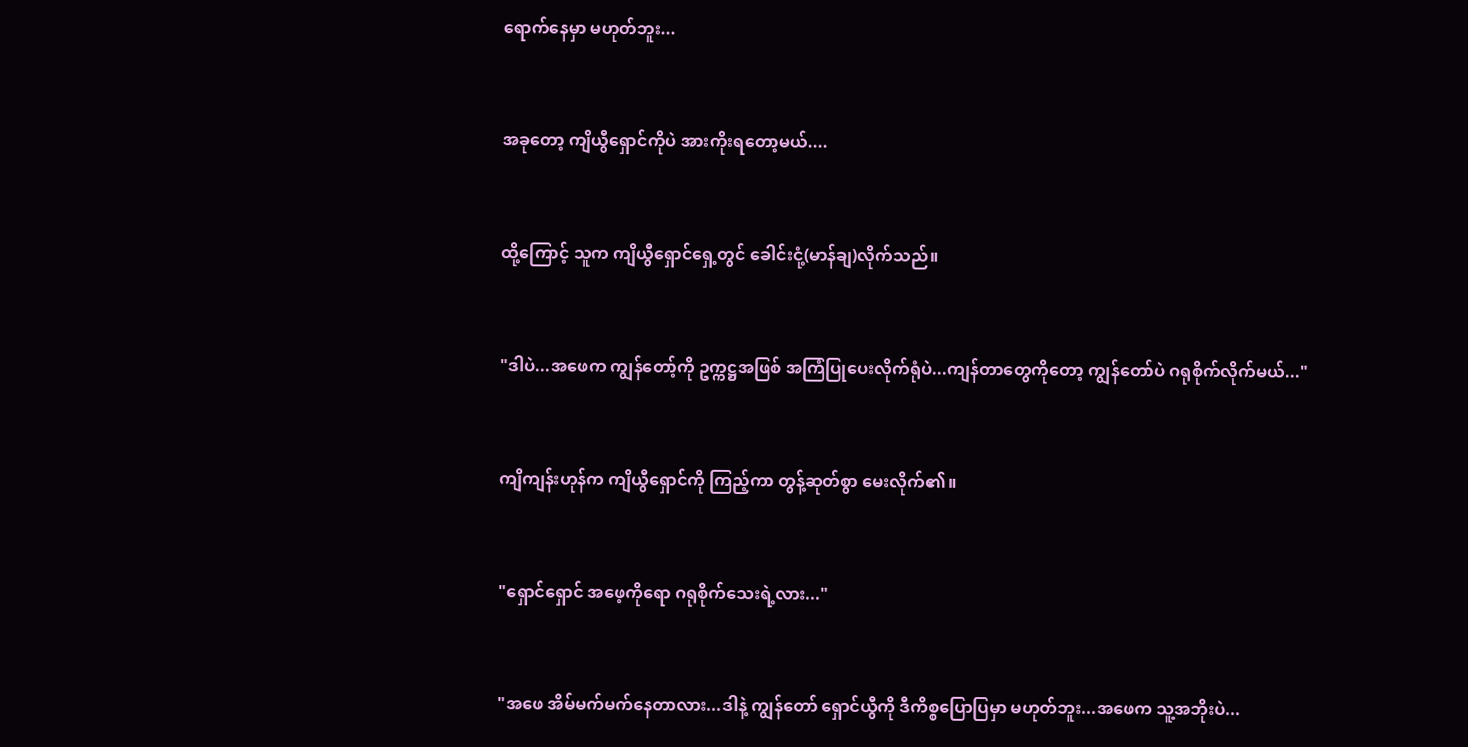ရောက်နေမှာ မဟုတ်ဘူး...


အခုတော့ ကျိယွီရှောင်ကိုပဲ အားကိုးရတော့မယ်....


ထို့ကြောင့် သူက ကျိယွီရှောင်ရှေ့တွင် ခေါင်းငုံ့(မာန်ချ)လိုက်သည်။


"ဒါပဲ...အဖေက ကျွန်တော့်ကို ဥက္ကဋ္ဌအဖြစ် အကြံပြုပေးလိုက်ရုံပဲ...ကျန်တာတွေကိုတော့ ကျွန်‌တော်ပဲ ဂရုစိုက်လိုက်မယ်..."


ကျိကျန်းဟုန်က ကျိယွီရှောင်ကို ကြည့်ကာ တွန့်ဆုတ်စွာ မေးလိုက်၏။


"ရှောင်ရှောင် အဖေ့ကိုရော ဂရုစိုက်သေးရဲ့လား..."


"အဖေ အိမ်မက်မက်နေတာလား...ဒါနဲ့ ကျွန်တော် ရှောင်ယွီကို ဒီကိစ္စပြောပြမှာ မဟုတ်ဘူး...အဖေက သူ့အဘိုးပဲ...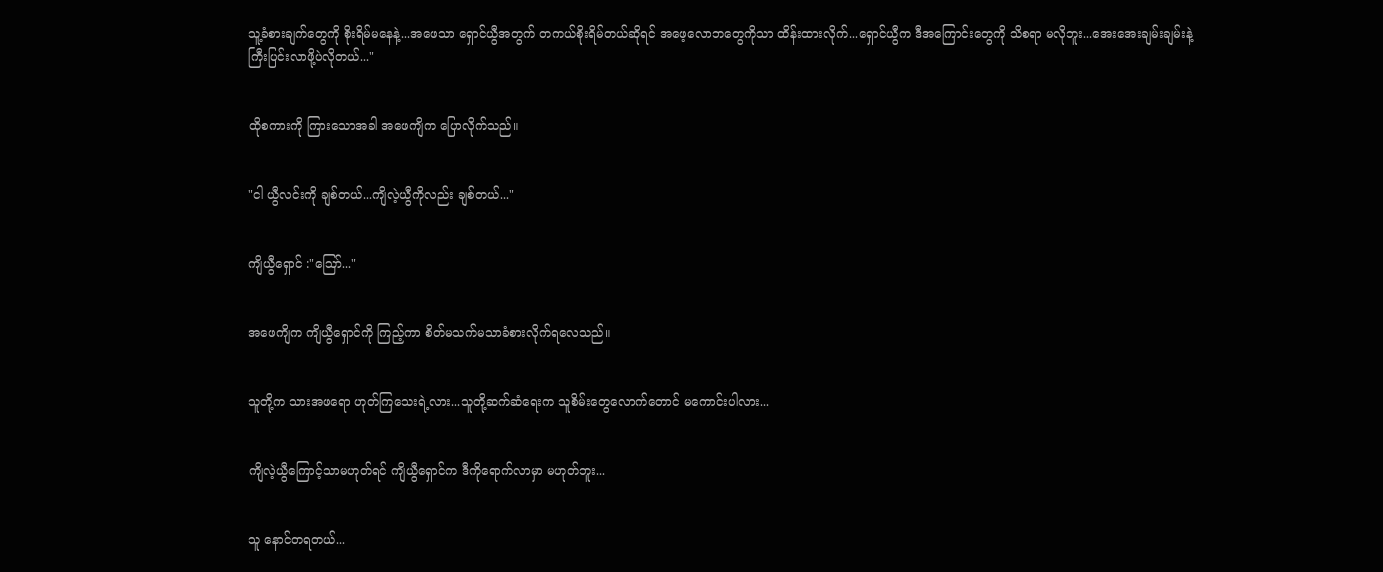သူ့ခံစားချက်တွေကို စိုးရိမ်မနေနဲ့...အဖေသာ ရှောင်ယွီအတွက် တကယ်စိုးရိမ်တယ်ဆိုရင် အဖေ့လောဘတွေကိုသာ ထိန်းထားလိုက်...ရှောင်ယွီက ဒီအကြောင်းတွေကို သိစရာ မလိုဘူး...အေးအေးချမ်းချမ်းနဲ့ ကြီးပြင်းလာဖို့ပဲလိုတယ်..."


ထိုစကားကို ကြားသောအခါ အဖေကျိက ပြောလိုက်သည်။


"ငါ ယွီလင်းကို ချစ်တယ်...ကျိလဲ့ယွီကိုလည်း ချစ်တယ်..."


ကျိယွီရှောင် :"ဪ..."


အဖေကျိက ကျိယွီရှောင်ကို ကြည့်ကာ စိတ်မသက်မသာခံစားလိုက်ရလေသည်။


သူတို့က သားအဖရော ဟုတ်ကြသေးရဲ့လား...သူတို့ဆက်ဆံရေးက သူစိမ်းတွေလောက်‌တောင် မကောင်းပါလား...


ကျိလဲ့ယွီကြောင့်သာမဟုတ်ရင် ကျိယွီရှောင်က ဒီကိုရောက်လာမှာ မဟုတ်ဘူး...


သူ နောင်တရတယ်...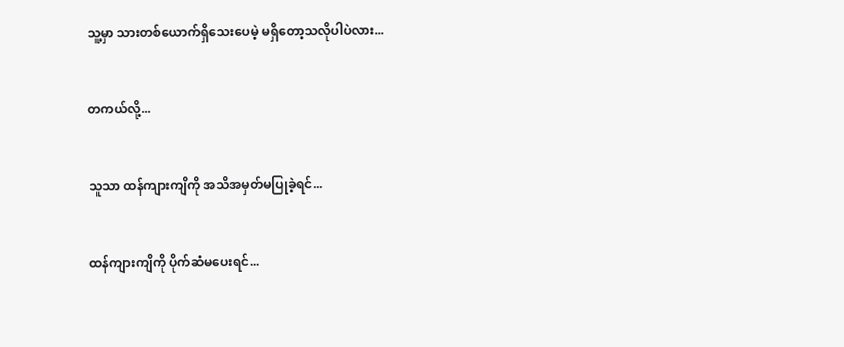သူ့မှာ သားတစ်ယောက်ရှိသေးပေမဲ့ မရှိ‌တော့သလိုပါပဲလား...


တကယ်လို့...


သူသာ ထန်ကျားကျိကို အသိအမှတ်မပြုခဲ့ရင်...


ထန်ကျားကျိကို ပိုက်ဆံမပေးရင်...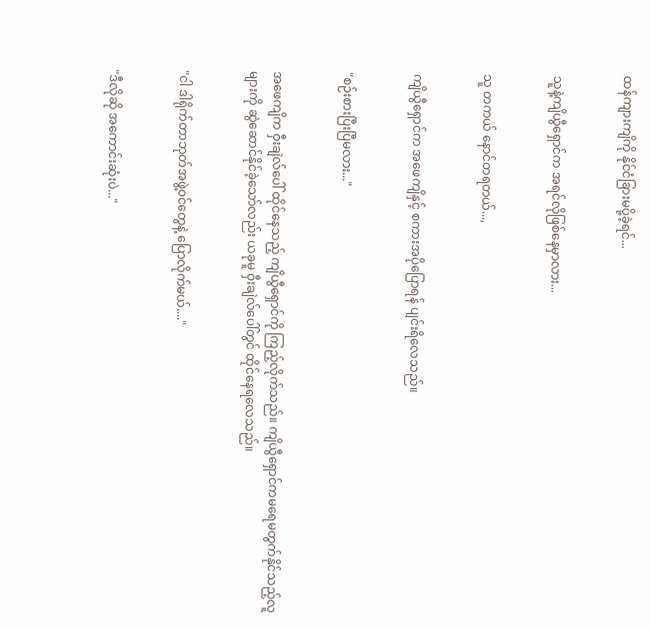ထန်ကျားကျိကို နိုင်ငံခြားမပို့ခဲ့ရင်...


သူနဲ့ကျိယွီရှောင်က အရင်လိုဖြစ်နေမှာလား...


သူ တကယ် နောင်တရတယ်...,


ကျိယွီရှောင်က အဖေကျိနှင့် စကားအပိုပြောရန် ပျင်းရိလေသည်။


"စဉ်းစားပြီးပြီမလား..."


အဖေကျိက ဝှီးချဲလ်ပေါ် ထိုင်နေသည့် ကျိယွီရှောင်ကို ကြည့်လိုက်သည်။ ကျိယွီရှောင်ကမရေမတွက်နိုင်သည့်လူများကို ဆွဲဆောင်နိုင်ခဲ့သော်လည်း ယခုမူ ဝှီးချဲလ်ပေါ်တွင် ထိုင်နေရလေသည်။


"ငါ ဒါရိုက်တာဘုတ်အဖွဲ့၀င်တွေနဲ့ ပြောလိုက်မယ်...."


"ဒီလိုဆို အကောင်းဆုံးပဲ..."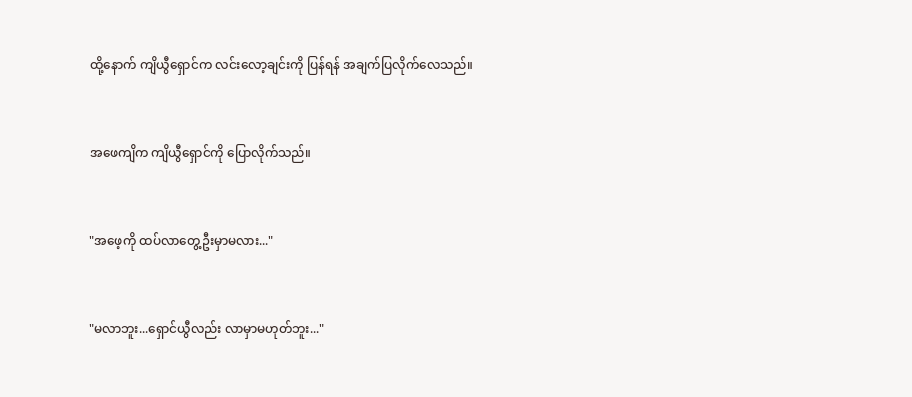ထို့နောက် ကျိယွီရှောင်က လင်းလော့ချင်းကို ပြန်ရန် အချက်ပြလိုက်လေသည်။


အဖေကျိက ကျိယွီရှောင်ကို ပြောလိုက်သည်။


"အဖေ့ကို ထပ်လာတွေ့ဦးမှာမလား..."


"မလာဘူး...ရှောင်ယွီလည်း လာမှာမဟုတ်ဘူး..."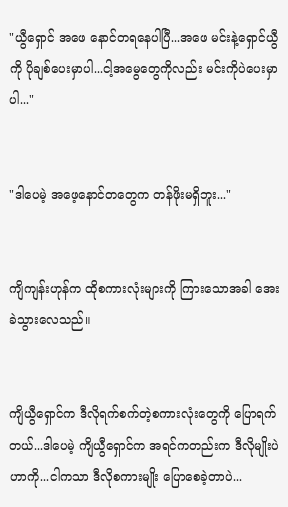"ယွီရှောင် အဖေ‌ နောင်တရနေပါပြီ...အဖေ မင်းနဲ့ရှောင်ယွီကို ပိုချစ်ပေးမှာပါ...ငါ့အမွေတွေကိုလည်း ‌မင်းကိုပဲပေးမှာပါ..."


"ဒါပေမဲ့ အဖေ့နောင်တတွေက တန်ဖိုးမရှိဘူး..."


ကျိကျန်းဟုန်က ထိုစကားလုံးများကို ကြား‌သောအခါ အေးခဲသွားလေသည်။


ကျိယွီရှောင်က ဒီလိုရက်စက်တဲ့စကားလုံးတွေကို ပြောရက်တယ်...ဒါပေမဲ့ ကျိယွီရှောင်က အရင်ကတည်းက ဒီလိုမျိုးပဲဟာကို...ငါကသာ ဒီလိုစကားမျိုး ပြောစေခဲ့တာပဲ...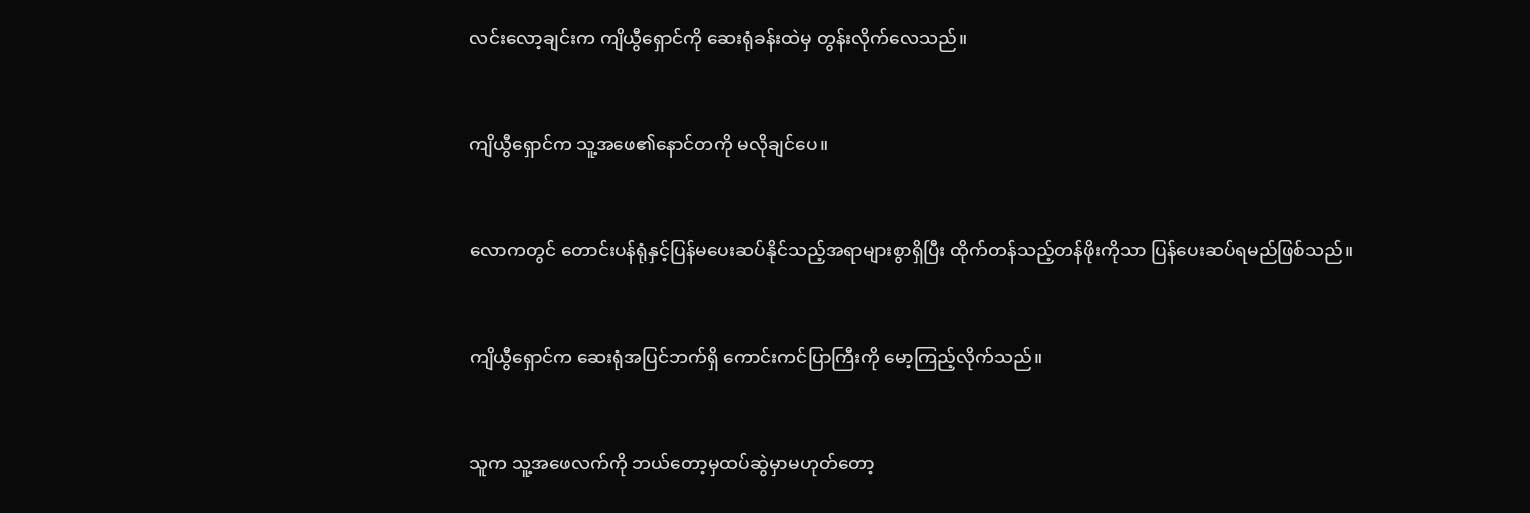လင်းလော့ချင်းက ကျိယွီရှောင်ကို ဆေးရုံခန်းထဲမှ တွန်းလိုက်လေသည်။


ကျိယွီရှောင်က သူ့အဖေ၏နောင်တကို မလိုချင်ပေ။


လောကတွင် တောင်းပန်ရုံနှင့်ပြန်မပေးဆပ်နိုင်သည့်အရာများစွာရှိပြီး ထိုက်တန်သည့်တန်ဖိုးကိုသာ ပြန်ပေးဆပ်ရမည်ဖြစ်သည်။


ကျိယွီရှောင်က ဆေးရုံအပြင်ဘက်ရှိ ကောင်းကင်ပြာကြီးကို မော့ကြည့်လိုက်သည်။


သူက သူ့အဖေလက်ကို ဘယ်တော့မှထပ်ဆွဲမှာမဟုတ်တော့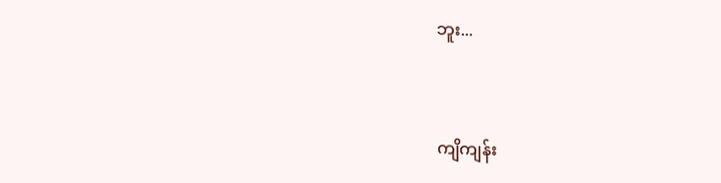ဘူး...


ကျိကျန်း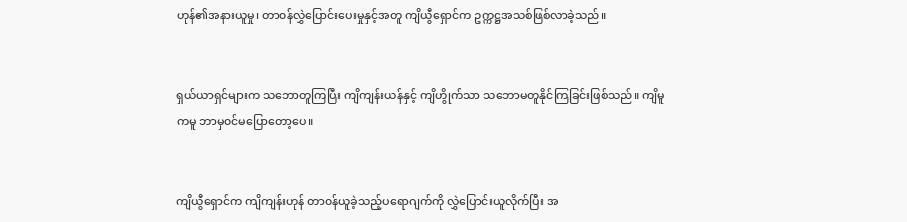ဟုန်၏အနားယူမှု၊ တာ၀န်လွှဲပြောင်းပေးမှုနှင့်အတူ ကျိယွီရှောင်က ဥက္ကဋ္ဌအသစ်ဖြစ်လာခဲ့သည်။


ရှယ်ယာရှင်များက သဘောတူကြပြီး ကျိကျန်းယန်နှင့် ကျိဟွိုက်သာ သဘောမတူနိုင်ကြခြင်းဖြစ်သည်။ ကျိမူကမူ ဘာမှ၀င်မပြောတော့ပေ။


ကျိယွီရှောင်က ကျိကျန်းဟုန် တာ၀န်ယူခဲ့သည့်ပရောဂျက်ကို လွှဲပြောင်းယူလိုက်ပြီး အ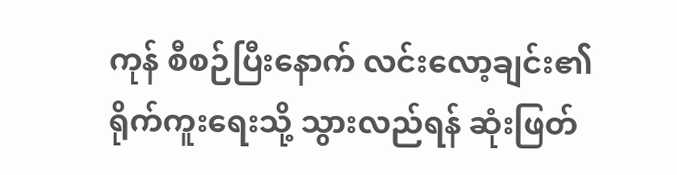ကုန် စီစဉ်ပြီး‌နောက် လင်းလော့ချင်း၏ရိုက်ကူးရေးသို့ သွားလည်ရန် ဆုံးဖြတ်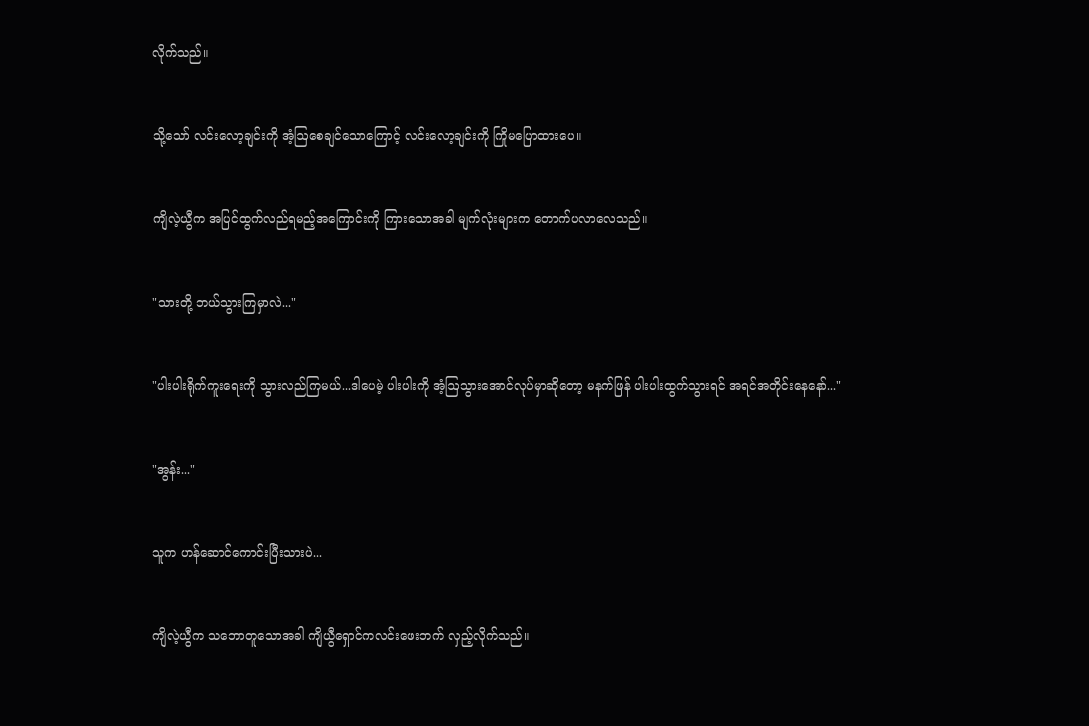လိုက်သည်။


သို့သော် လင်းလော့ချင်းကို အံ့ဩစေချင်သောကြောင့် လင်းလော့ချင်းကို ကြိုမပြောထားပေ။


ကျိလဲ့ယွီက အပြင်ထွက်လည်ရမည့်အကြောင်းကို ကြားသောအခါ မျက်လုံးများက တောက်ပလာလေသည်။


"သားတို့ ဘယ်သွားကြမှာလဲ..."


"ပါးပါးရိုက်ကူးရေးကို သွားလည်ကြမယ်...ဒါပေမဲ့ ပါးပါးကို အံ့ဩသွားအောင်လုပ်မှာဆိုတော့ မနက်ဖြန် ပါးပါးထွက်သွားရင် အရင်အတိုင်းနေနော်..."


"အွန်း..."


သူက ဟန်ဆောင်ကောင်းပြီးသားပဲ...


ကျိလဲ့ယွီက သဘောတူသောအခါ ကျိယွီရှောင်ကလင်းဖေးဘက် လှည့်လိုက်သည်။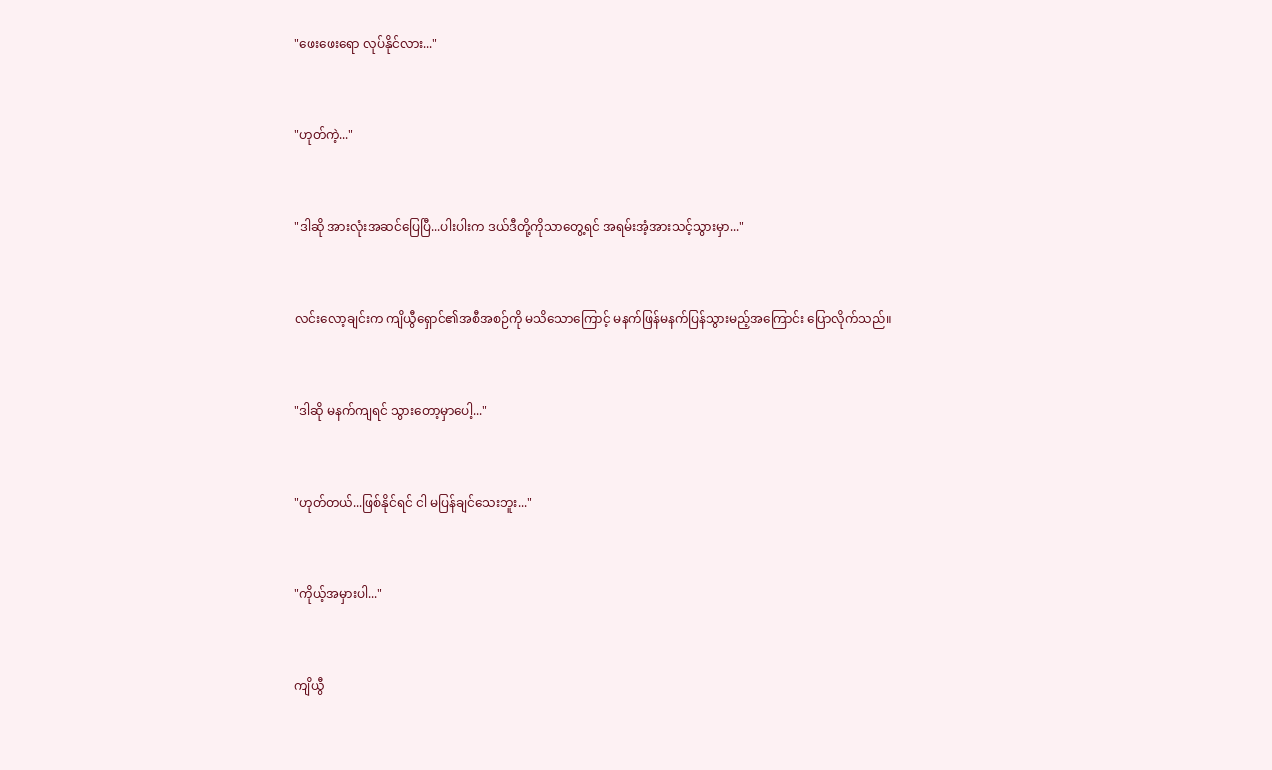"ဖေးဖေးရော လုပ်နိုင်လား..."


"ဟုတ်ကဲ့..."


"ဒါဆို အားလုံးအဆင်ပြေပြီ...ပါးပါးက ဒယ်ဒီတို့ကိုသာတွေ့ရင် အရမ်းအံ့အားသင့်သွားမှာ..."


လင်းလော့ချင်းက ကျိယွီရှောင်၏အစီအစဉ်ကို မသိသောကြောင့် မနက်ဖြန်မနက်ပြန်သွားမည့်အကြောင်း ပြောလိုက်သည်။


"ဒါဆို မနက်ကျရင် သွားတော့မှာပေါ့..."


"ဟုတ်တယ်...ဖြစ်နိုင်ရင် ငါ မပြန်ချင်သေးဘူး..."


"ကိုယ့်အမှားပါ..."


ကျိယွီ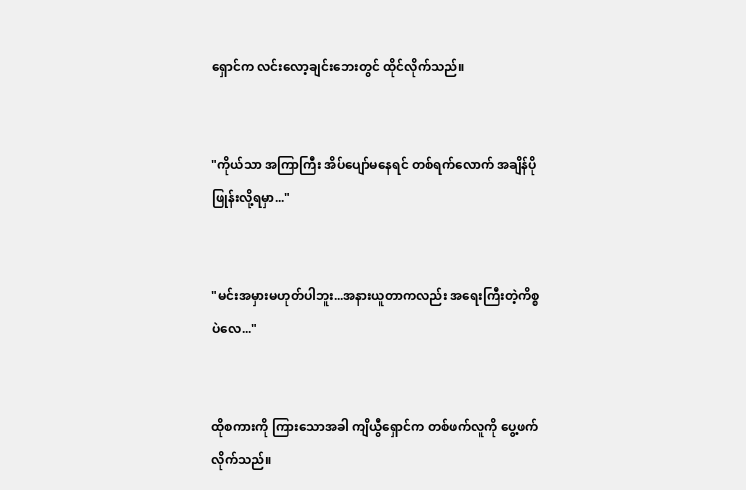ရှောင်က လင်းလော့ချင်းဘေးတွင် ထိုင်လိုက်သည်။


"ကိုယ်သာ အကြာကြီး အိပ်ပျော်မနေရင် တစ်ရက်လောက် အချိန်ပိုဖြုန်းလို့ရမှာ..."


"မင်းအမှားမဟုတ်ပါဘူး...အနားယူတာကလည်း အရေးကြီးတဲ့ကိစ္စပဲလေ..."


ထိုစကားကို ကြားသောအခါ ကျိယွီရှောင်က တစ်ဖက်လူကို ပွေ့ဖက်လိုက်သည်။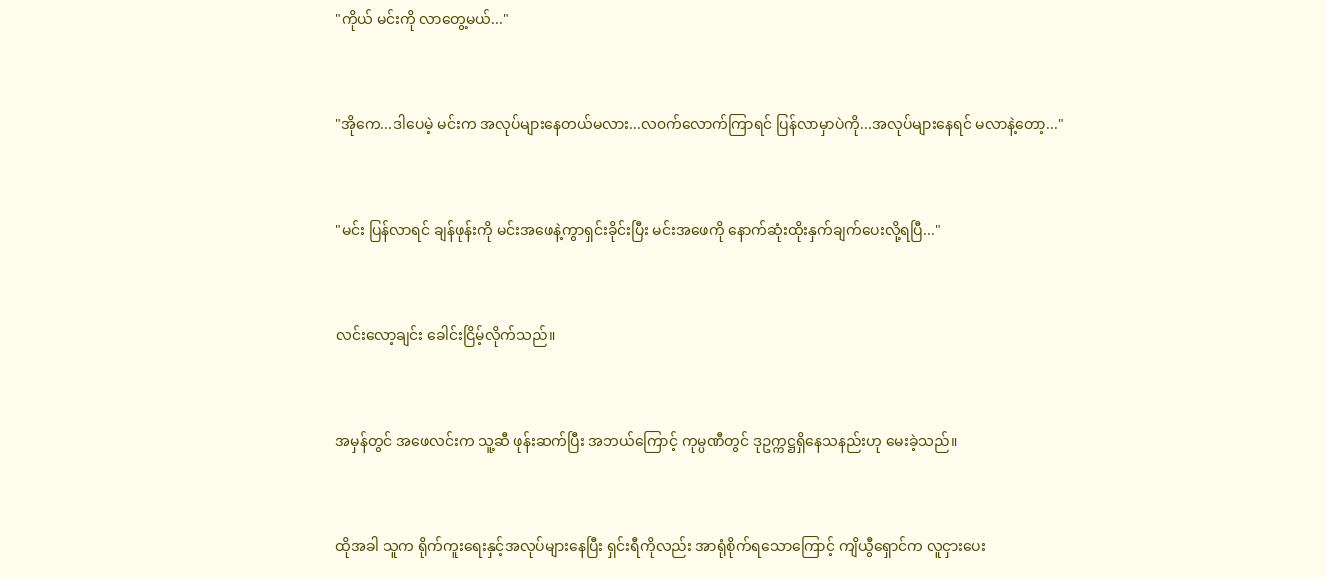"ကိုယ် မင်းကို လာတွေ့မယ်..."


"အိုကေ...ဒါပေမဲ့ မင်းက အလုပ်များနေတယ်မလား...လ၀က်လောက်ကြာရင် ပြန်လာမှာပဲကို...အလုပ်များနေရင် မလာ‌နဲ့တော့..."


"မင်း ပြန်လာရင် ချန်ဖုန်းကို မင်းအဖေနဲ့ကွာရှင်းခိုင်းပြီး မင်းအဖေကို နောက်ဆုံးထိုးနှက်ချက်ပေးလို့ရပြီ..."


လင်းလော့ချင်း ခေါင်းငြိမ့်လိုက်သည်။


အမှန်တွင် အဖေလင်းက သူ့ဆီ ဖုန်းဆက်ပြီး အဘယ်ကြောင့် ကုမ္ပဏီတွင် ဒုဥက္ကဋ္ဌရှိနေသနည်းဟု မေးခဲ့သည်။


ထိုအခါ သူက ရိုက်ကူးရေးနှင့်အလုပ်များနေပြီး ရှင်းရီကိုလည်း အာရုံစိုက်ရသောကြောင့် ကျိယွီရှောင်က လူငှားပေး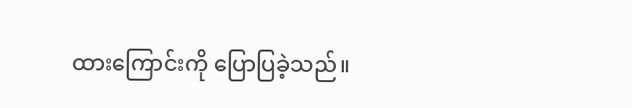ထားကြောင်းကို ပြောပြခဲ့သည်။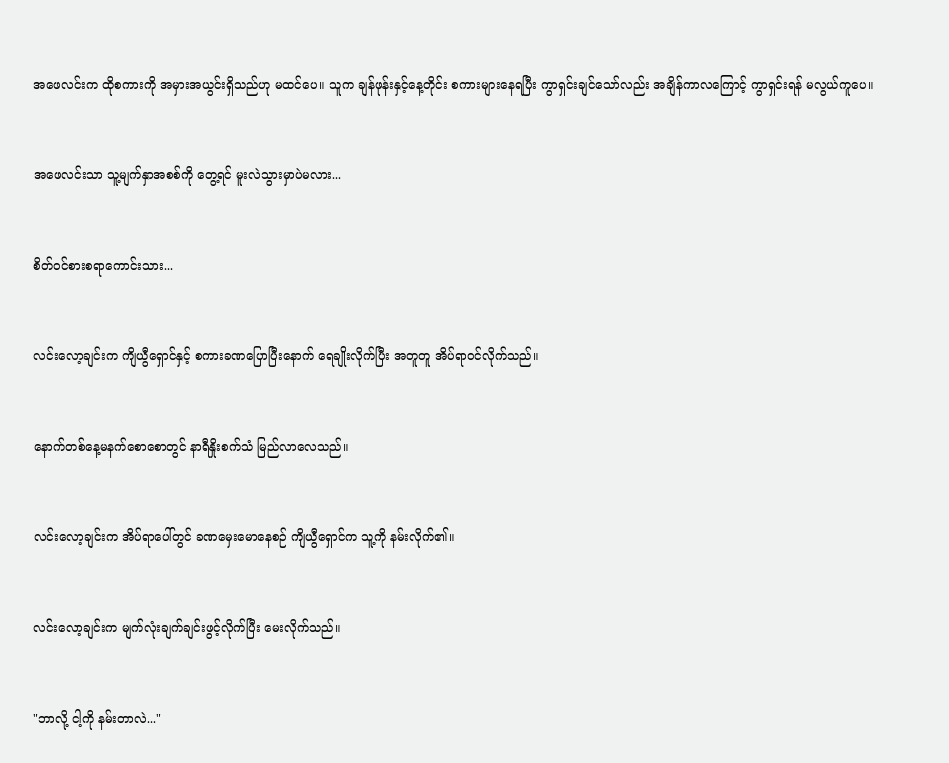အဖေလင်းက ထိုစကားကို အမှားအယွင်းရှိသည်ဟု မထင်ပေ။ သူက ချန်ဖုန်းနှင့်နေ့တိုင်း စကားများနေရပြီး ကွာရှင်းချင်သော်လည်း အချိန်ကာလကြောင့် ကွာရှင်းရန် မလွယ်ကူပေ။


အဖေလင်းသာ သူ့မျက်နှာအစစ်ကို တွေ့ရင် မူးလဲသွားမှာပဲမလား...


စိတ်ဝင်စားစရာကောင်းသား...


လင်းလော့ချင်းက ကျိယွီရှောင်နှင့် စကားခဏပြောပြီးနောက် ရေချိုးလိုက်ပြီး အတူတူ အိပ်ရာဝင်လိုက်သည်။


နောက်တစ်နေ့မနက်စောစောတွင် နာရီနှိုးစက်သံ မြည်လာလေသည်။


လင်းလော့ချင်းက အိပ်ရာပေါ်တွင် ခဏမှေးမောနေစဉ် ကျိယွီရှောင်က သူ့ကို နမ်းလိုက်၏။


လင်းလော့ချင်းက မျက်လုံးချက်ချင်းဖွင့်လိုက်ပြီး မေးလိုက်သည်။


"ဘာလို့ ငါ့ကို နမ်းတာလဲ..."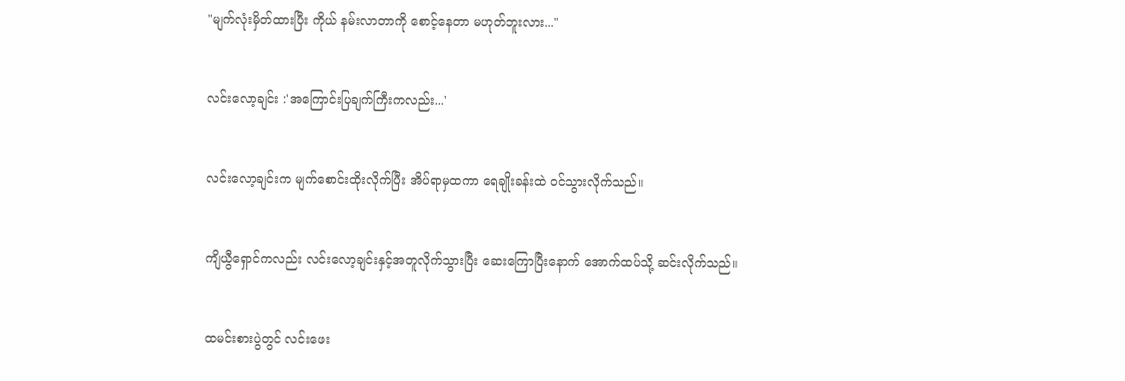"မျက်လုံးမှိတ်ထားပြီး ကိုယ် နမ်းလာတာကို စောင့်နေတာ မဟုတ်ဘူးလား..."


လင်းလော့ချင်း :'အကြောင်းပြချက်ကြီးကလည်း...'


လင်းလော့ချင်းက မျက်စောင်းထိုးလိုက်ပြီး အိပ်ရာမှထကာ ရေချိုးခန်းထဲ ၀င်သွားလိုက်သည်။


ကျိယွီရှောင်ကလည်း လင်းလော့ချင်းနှင့်အတူလိုက်သွားပြီး ဆေးကြောပြီးနောက် အောက်ထပ်သို့ ဆင်းလိုက်သည်။


ထမင်းစားပွဲတွင် လင်းဖေး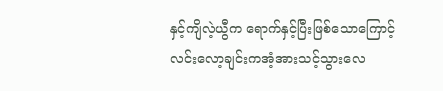နှင့်ကျိလဲ့ယွီက ရောက်နှင့်ပြီးဖြစ်သောကြောင့် လင်းလော့ချင်းကအံ့အားသင့်သွားလေ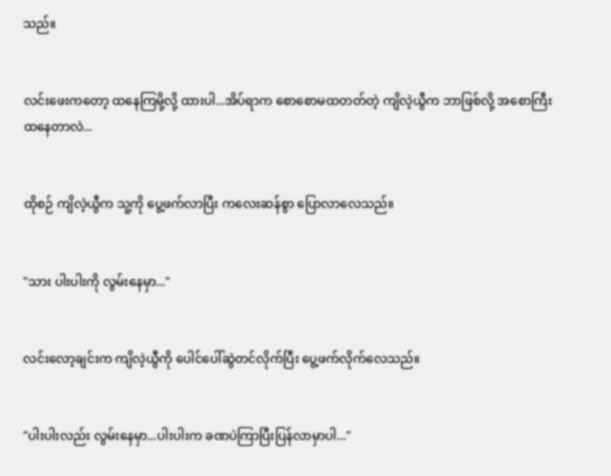သည်။


လင်းဖေးကတော့ ထနေကြမို့လို့ ထားပါ...အိပ်ရာက‌ စောစောမထတတ်တဲ့ ကျိလဲ့ယွီက ဘာဖြစ်လို့ အစောကြီးထနေတာလဲ...


ထိုစဉ် ကျိလဲ့ယွီက သူ့ကို ပွေ့ဖက်လာပြီး ကလေးဆန်စွာ ပြောလာလေသည်။


"သား ပါးပါးကို လွမ်းနေမှာ..."


လင်းလော့ချင်းက ကျိလဲ့ယွီကို ပေါင်ပေါ်ဆွဲတင်လိုက်ပြီး ပွေ့ဖက်လိုက်လေသည်။


"ပါးပါးလည်း လွမ်းနေမှာ...ပါးပါးက ခဏပဲကြာပြီးပြန်လာမှာပါ..."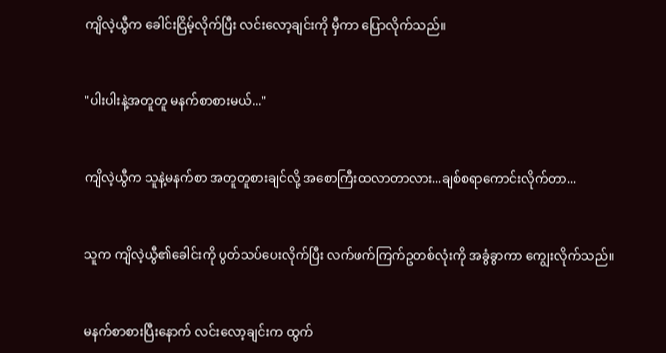ကျိလဲ့ယွီက ခေါင်းငြိမ့်လိုက်ပြီး လင်းလော့ချင်းကို မှီကာ ပြောလိုက်သည်။


"ပါးပါးနဲ့အတူတူ မနက်စာစားမယ်..."


ကျိလဲ့ယွီက သူနဲ့မနက်စာ အတူတူစားချင်လို့ အစောကြီးထလာတာလား...ချစ်စရာကောင်းလိုက်တာ...


သူက ကျိလဲ့ယွီ၏ခေါင်းကို ပွတ်သပ်ပေးလိုက်ပြီး လက်ဖက်ကြက်ဥတစ်လုံးကို အခွံခွာကာ ကျွေးလိုက်သည်။


မနက်စာစားပြီးနောက် လင်းလော့ချင်းက ထွက်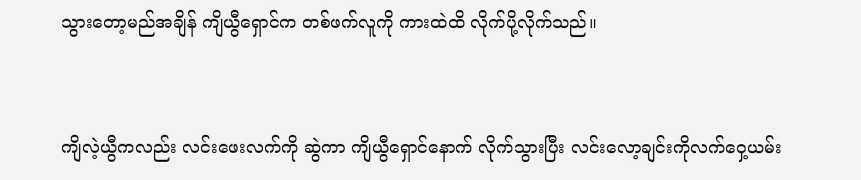သွားတော့မည်အချိန် ကျိယွီရှောင်က တစ်ဖက်လူကို ကားထဲထိ လိုက်ပို့လိုက်သည်။


ကျိလဲ့ယွီကလည်း လင်းဖေးလက်ကို ဆွဲကာ ကျိယွီရှောင်နောက် လိုက်သွားပြီး လင်းလော့ချင်းကိုလက်ဝှေ့ယမ်း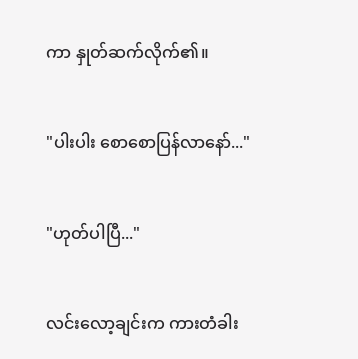ကာ နှုတ်ဆက်လိုက်၏။


"ပါးပါး စောစောပြန်လာနော်..."


"ဟုတ်ပါပြီ..."


လင်းလော့ချင်းက ကားတံခါး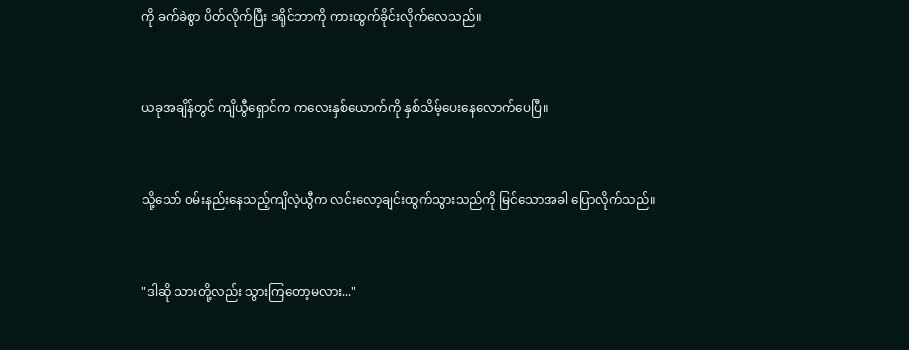ကို ခက်ခဲစွာ ပိတ်လိုက်ပြီး ဒရိုင်ဘာကို ကားထွက်ခိုင်းလိုက်လေသည်။


ယခုအချိန်တွင် ကျိယွီရှောင်က ကလေးနှစ်ယောက်ကို နှစ်သိမ့်ပေးနေလောက်ပေပြီ။


သို့သော် ၀မ်းနည်းနေသည့်ကျိလဲ့ယွီက လင်းလော့ချင်းထွက်သွားသည်ကို မြင်သောအခါ ပြောလိုက်သည်။


"ဒါဆို သားတို့လည်း သွားကြတော့မလား..."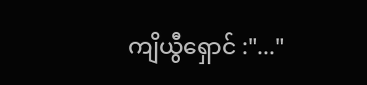ကျိယွီရှောင် :"..."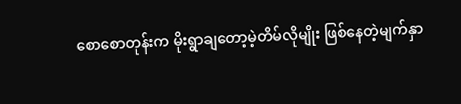စောစောတုန်းက မိုးရွာချတော့မဲ့တိမ်လိုမျိုး ဖြစ်နေတဲ့မျက်နှာ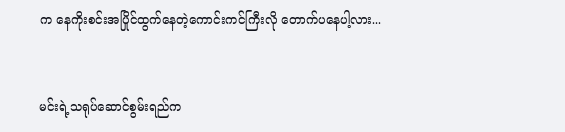က နေကိုးစင်းအပြိုင်ထွက်နေတဲ့ကောင်းကင်ကြီးလို တောက်ပနေပါ့လား...


မင်းရဲ့သရုပ်ဆောင်စွမ်းရည်က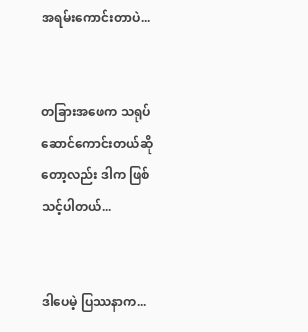အရမ်းကောင်းတာပဲ...


တခြားအဖေက သရုပ်ဆောင်ကောင်းတယ်ဆိုတော့လည်း ဒါက ဖြစ်သင့်ပါတယ်...


ဒါပေမဲ့ ပြဿနာက...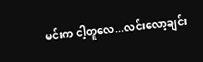မင်းက ငါ့တူလေ...လင်းလော့ချင်း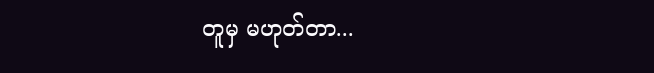တူမှ မဟုတ်တာ...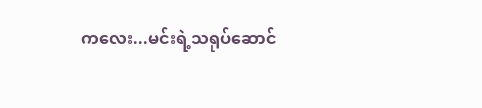ကလေး...မင်းရဲ့သရုပ်ဆောင်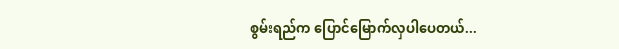စွမ်းရည်က ပြောင်မြောက်လှပါပေတယ်...